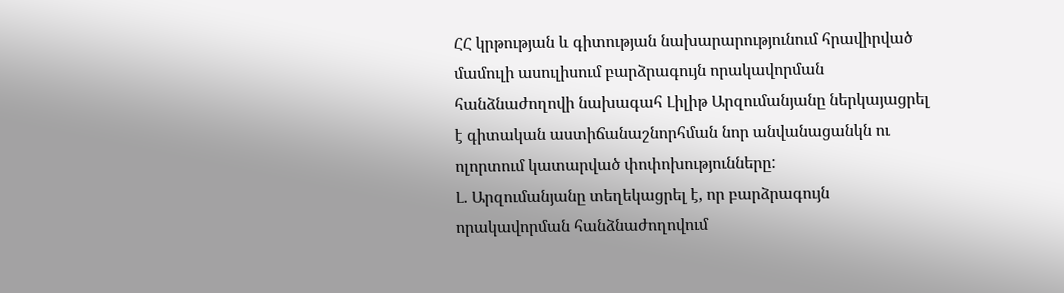ՀՀ կրթության և գիտության նախարարությունում հրավիրված մամուլի ասուլիսում բարձրագույն որակավորման հանձնաժողովի նախագահ Լիլիթ Արզումանյանը ներկայացրել է գիտական աստիճանաշնորհման նոր անվանացանկն ու ոլորտում կատարված փոփոխությունները:
Լ. Արզումանյանը տեղեկացրել է, որ բարձրագույն որակավորման հանձնաժողովում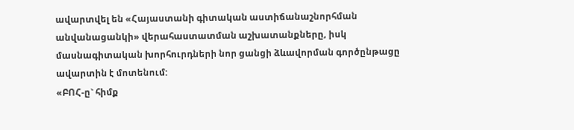ավարտվել են «Հայաստանի գիտական աստիճանաշնորհման անվանացանկի» վերահաստատման աշխատանքները, իսկ մասնագիտական խորհուրդների նոր ցանցի ձևավորման գործընթացը ավարտին է մոտենում:
«ԲՈՀ-ը` հիմք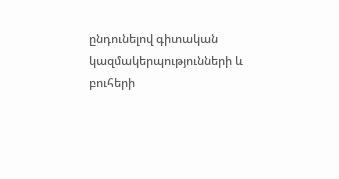ընդունելով գիտական կազմակերպությունների և բուհերի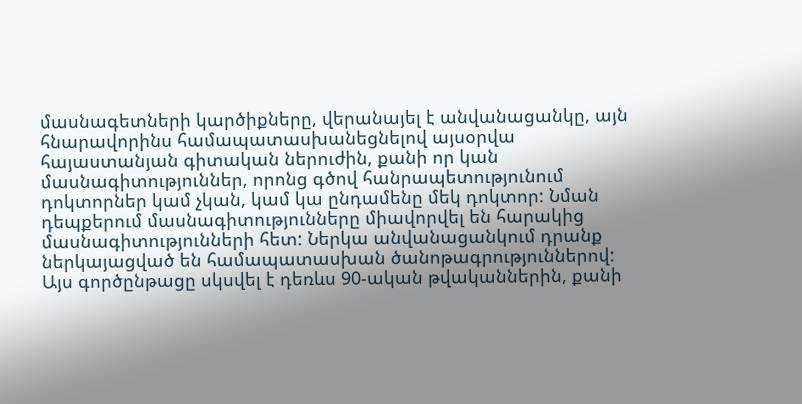մասնագետների կարծիքները, վերանայել է անվանացանկը, այն հնարավորինս համապատասխանեցնելով այսօրվա հայաստանյան գիտական ներուժին, քանի որ կան մասնագիտություններ, որոնց գծով հանրապետությունում դոկտորներ կամ չկան, կամ կա ընդամենը մեկ դոկտոր: Նման դեպքերում մասնագիտությունները միավորվել են հարակից մասնագիտությունների հետ: Ներկա անվանացանկում դրանք ներկայացված են համապատասխան ծանոթագրություններով: Այս գործընթացը սկսվել է դեռևս 90-ական թվականներին, քանի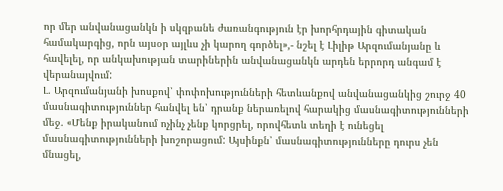որ մեր անվանացանկն ի սկզբանե ժառանգություն էր խորհրդային գիտական համակարգից, որն այսօր այլևս չի կարող գործել»,- նշել է Լիլիթ Արզումանյանը և հավելել, որ անկախության տարիներին անվանացանկն արդեն երրորդ անգամ է վերանայվում:
Լ. Արզումանյանի խոսքով՝ փոփոխությունների հետևանքով անվանացանկից շուրջ 40 մասնագիտություններ հանվել են՝ դրանք ներառելով հարակից մասնագիտությունների մեջ. «Մենք իրականում ոչինչ չենք կորցրել, որովհետև տեղի է ունեցել մասնագիտությունների խոշորացում: Այսինքն՝ մասնագիտությունները դուրս չեն մնացել,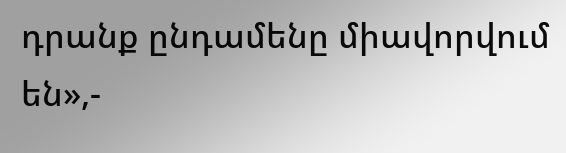դրանք ընդամենը միավորվում են»,-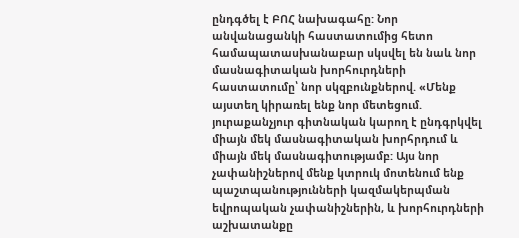ընդգծել է ԲՈՀ նախագահը: Նոր անվանացանկի հաստատումից հետո համապատասխանաբար սկսվել են նաև նոր մասնագիտական խորհուրդների հաստատումը՝ նոր սկզբունքներով. «Մենք այստեղ կիրառել ենք նոր մետեցում. յուրաքանչյուր գիտնական կարող է ընդգրկվել միայն մեկ մասնագիտական խորհրդում և միայն մեկ մասնագիտությամբ: Այս նոր չափանիշներով մենք կտրուկ մոտենում ենք պաշտպանությունների կազմակերպման եվրոպական չափանիշներին, և խորհուրդների աշխատանքը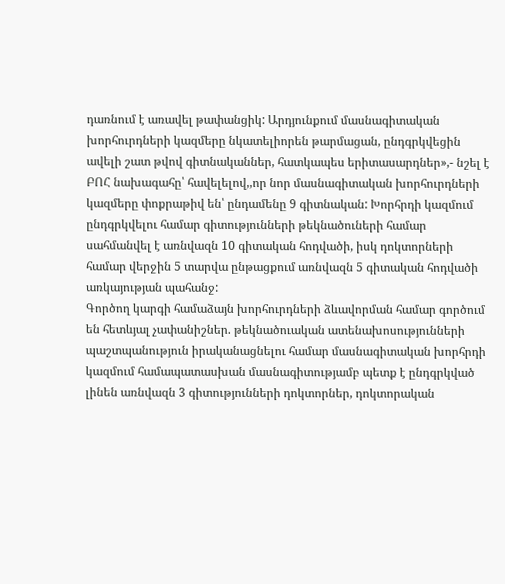դառնում է առավել թափանցիկ: Արդյունքում մասնագիտական խորհուրդների կազմերը նկատելիորեն թարմացան, ընդգրկվեցին ավելի շատ թվով գիտնականներ, հատկապես երիտասարդներ»,- նշել է ԲՈՀ նախագահը՝ հավելելով,,որ նոր մասնագիտական խորհուրդների կազմերը փոքրաթիվ են՝ ընդամենը 9 գիտնական: Խորհրդի կազմում ընդգրկվելու համար գիտությունների թեկնածուների համար սահմանվել է առնվազն 10 գիտական հոդվածի, իսկ դոկտորների համար վերջին 5 տարվա ընթացքում առնվազն 5 գիտական հոդվածի առկայության պահանջ:
Գործող կարգի համաձայն խորհուրդների ձևավորման համար գործում են հետևյալ չափանիշներ. թեկնածուական ատենախոսությունների պաշտպանություն իրականացնելու համար մասնագիտական խորհրդի կազմում համապատասխան մասնագիտությամբ պետք է ընդգրկված լինեն առնվազն 3 գիտությունների դոկտորներ, դոկտորական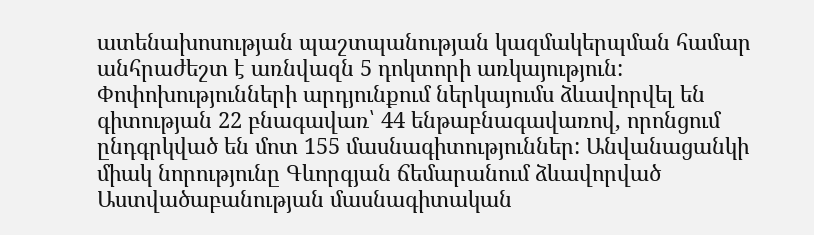ատենախոսության պաշտպանության կազմակերպման համար անհրաժեշտ է առնվազն 5 դոկտորի առկայություն:
Փոփոխությունների արդյունքում ներկայումս ձևավորվել են գիտության 22 բնագավառ՝ 44 ենթաբնագավառով, որոնցում ընդգրկված են մոտ 155 մասնագիտություններ: Անվանացանկի միակ նորությունը Գևորգյան ճեմարանում ձևավորված Աստվածաբանության մասնագիտական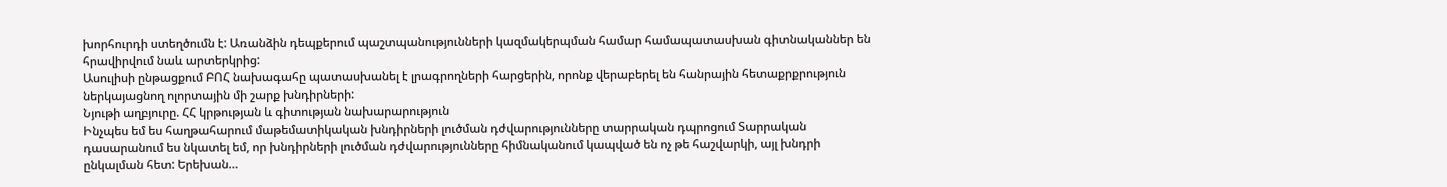խորհուրդի ստեղծումն է: Առանձին դեպքերում պաշտպանությունների կազմակերպման համար համապատասխան գիտնականներ են հրավիրվում նաև արտերկրից:
Ասուլիսի ընթացքում ԲՈՀ նախագահը պատասխանել է լրագրողների հարցերին, որոնք վերաբերել են հանրային հետաքրքրություն ներկայացնող ոլորտային մի շարք խնդիրների:
Նյութի աղբյուրը. ՀՀ կրթության և գիտության նախարարություն
Ինչպես եմ ես հաղթահարում մաթեմատիկական խնդիրների լուծման դժվարությունները տարրական դպրոցում Տարրական դասարանում ես նկատել եմ, որ խնդիրների լուծման դժվարությունները հիմնականում կապված են ոչ թե հաշվարկի, այլ խնդրի ընկալման հետ: Երեխան…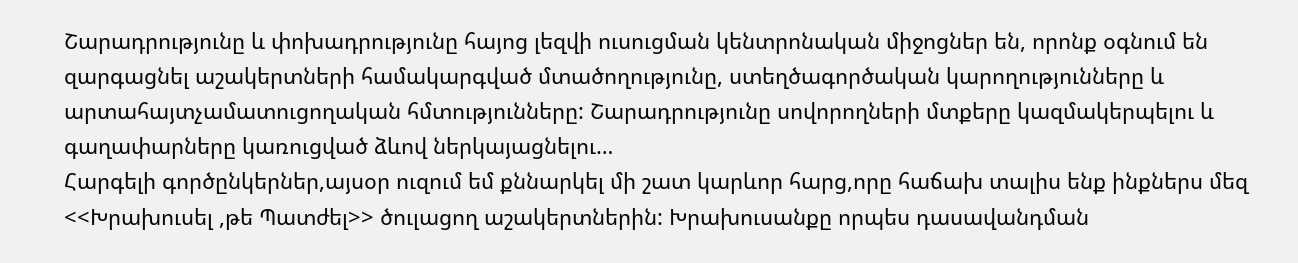Շարադրությունը և փոխադրությունը հայոց լեզվի ուսուցման կենտրոնական միջոցներ են, որոնք օգնում են զարգացնել աշակերտների համակարգված մտածողությունը, ստեղծագործական կարողությունները և արտահայտչամատուցողական հմտությունները: Շարադրությունը սովորողների մտքերը կազմակերպելու և գաղափարները կառուցված ձևով ներկայացնելու…
Հարգելի գործընկերներ,այսօր ուզում եմ քննարկել մի շատ կարևոր հարց,որը հաճախ տալիս ենք ինքներս մեզ <<Խրախուսել ,թե Պատժել>> ծուլացող աշակերտներին: Խրախուսանքը որպես դասավանդման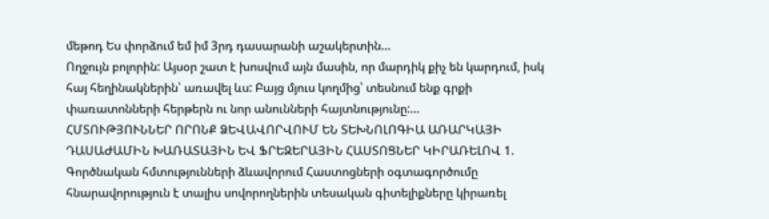մեթոդ Ես փորձում եմ իմ 3րդ դասարանի աշակերտին…
Ողջույն բոլորին: Այսօր շատ է խոսվում այն մասին, որ մարդիկ քիչ են կարդում, իսկ հայ հեղինակներին՝ առավել ևս: Բայց մյուս կողմից՝ տեսնում ենք գրքի փառատոնների հերթերն ու նոր անունների հայտնությունը:…
ՀՄՏՈՒԹՅՈՒՆՆԵՐ ՈՐՈՆՔ ՁԵՎԱՎՈՐՎՈՒՄ ԵՆ ՏԵԽՆՈԼՈԳԻԱ ԱՌԱՐԿԱՅԻ ԴԱՍԱԺԱՄԻՆ ԽԱՌԱՏԱՅԻՆ ԵՎ ՖՐԵԶԵՐԱՅԻՆ ՀԱՍՏՈՑՆԵՐ ԿԻՐԱՌԵԼՈՎ 1. Գործնական հմտությունների ձևավորում Հաստոցների օգտագործումը հնարավորություն է տալիս սովորողներին տեսական գիտելիքները կիրառել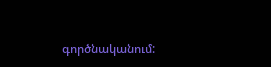գործնականում: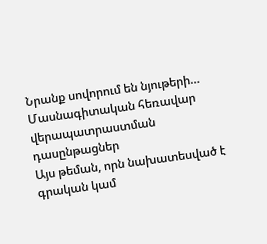Նրանք սովորում են նյութերի…
Մասնագիտական հեռավար վերապատրաստման դասընթացներ
Այս թեման, որն նախատեսված է գրական կամ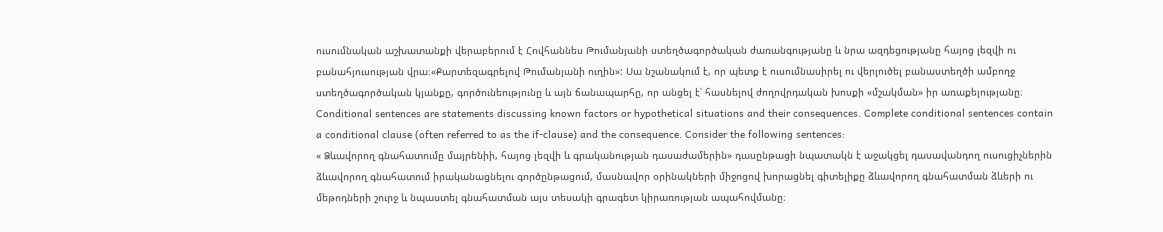ուսումնական աշխատանքի վերաբերում է Հովհաննես Թումանյանի ստեղծագործական ժառանգությանը և նրա ազդեցությանը հայոց լեզվի ու բանահյուսության վրա։«Քարտեզագրելով Թումանյանի ուղին»: Սա նշանակում է, որ պետք է ուսումնասիրել ու վերլուծել բանաստեղծի ամբողջ ստեղծագործական կյանքը, գործունեությունը և այն ճանապարհը, որ անցել է՝ հասնելով ժողովրդական խոսքի «մշակման» իր առաքելությանը։
Conditional sentences are statements discussing known factors or hypothetical situations and their consequences. Complete conditional sentences contain a conditional clause (often referred to as the if-clause) and the consequence. Consider the following sentences:
« Ձևավորող գնահատումը մայրենիի, հայոց լեզվի և գրականության դասաժամերին» դասընթացի նպատակն է աջակցել դասավանդող ուսուցիչներին ձևավորող գնահատում իրականացնելու գործընթացում, մասնավոր օրինակների միջոցով խորացնել գիտելիքը ձևավորող գնահատման ձևերի ու մեթոդների շուրջ և նպաստել գնահատման այս տեսակի գրագետ կիրառության ապահովմանը։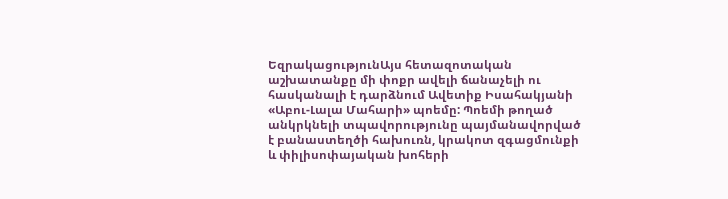ԵզրակացությունԱյս հետազոտական աշխատանքը մի փոքր ավելի ճանաչելի ու հասկանալի է դարձնում Ավետիք Իսահակյանի «Աբու-Լալա Մահարի» պոեմը: Պոեմի թողած անկրկնելի տպավորությունը պայմանավորված է բանաստեղծի հախուռն, կրակոտ զգացմունքի և փիլիսոփայական խոհերի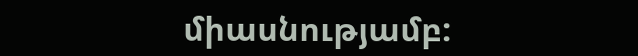միասնությամբ: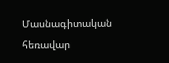Մասնագիտական հեռավար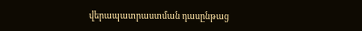վերապատրաստման դասընթաց